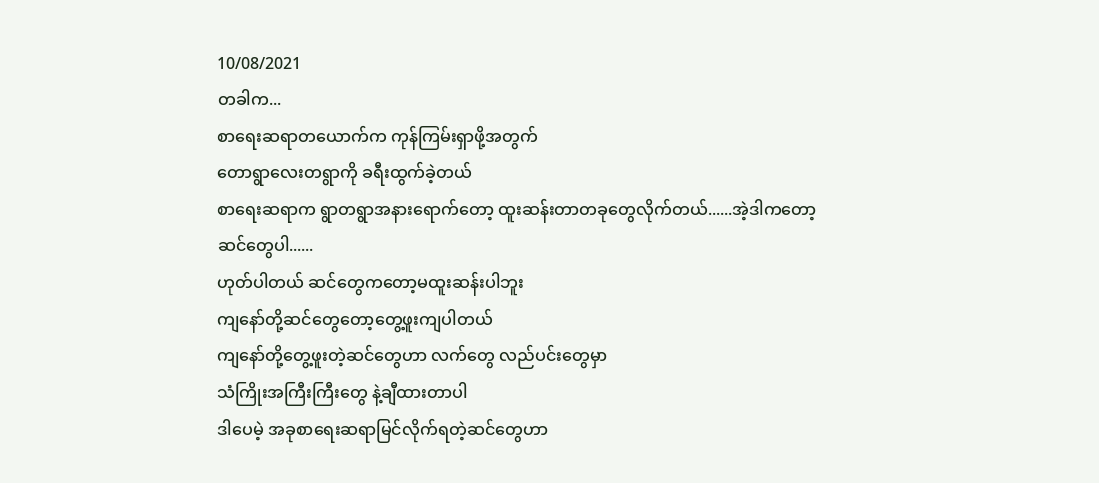10/08/2021
တခါက...
စာရေးဆရာတယောက်က ကုန်ကြမ်းရှာဖို့အတွက်
တောရွာလေးတရွာကို ခရီးထွက်ခဲ့တယ်
စာရေးဆရာက ရွာတရွာအနားရောက်တော့ ထူးဆန်းတာတခုတွေလိုက်တယ်......အဲ့ဒါကတော့
ဆင်တွေပါ......
ဟုတ်ပါတယ် ဆင်တွေကတော့မထူးဆန်းပါဘူး
ကျနော်တို့ဆင်တွေတော့တွေ့ဖူးကျပါတယ်
ကျနော်တို့တွေ့ဖူးတဲ့ဆင်တွေဟာ လက်တွေ လည်ပင်းတွေမှာ
သံကြိုးအကြီးကြီးတွေ နဲ့ချီထားတာပါ
ဒါပေမဲ့ အခုစာရေးဆရာမြင်လိုက်ရတဲ့ဆင်တွေဟာ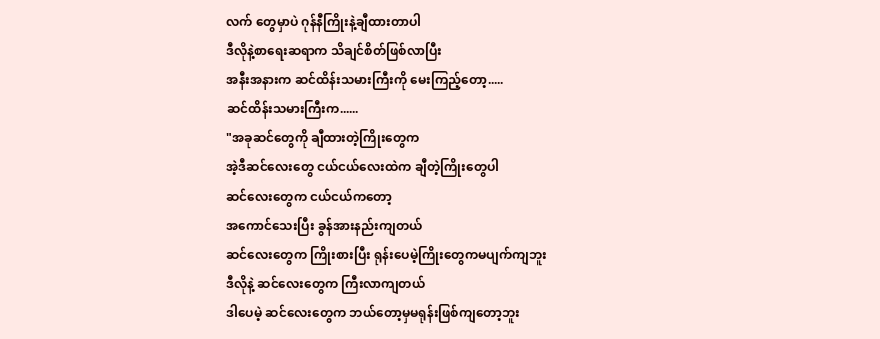လက် တွေမှာပဲ ဂုန်နီကြိုးနဲ့ချီထားတာပါ
ဒီလိုနဲ့စာရေးဆရာက သိချင်စိတ်ဖြစ်လာပြီး
အနီးအနားက ဆင်ထိန်းသမားကြီးကို မေးကြည့်တော့.....
ဆင်ထိန်းသမားကြီးက......
"အခုဆင်တွေကို ချီထားတဲ့ကြိုးတွေက
အဲ့ဒီဆင်လေးတွေ ငယ်ငယ်လေးထဲက ချီတဲ့ကြိုးတွေပါ
ဆင်လေးတွေက ငယ်ငယ်ကတော့
အကောင်သေးပြီး ခွန်အားနည်းကျတယ်
ဆင်လေးတွေက ကြိုးစားပြီး ရုန်းပေမဲ့ကြိုးတွေကမပျက်ကျဘူး
ဒီလိုနဲ့ ဆင်လေးတွေက ကြီးလာကျတယ်
ဒါပေမဲ့ ဆင်လေးတွေက ဘယ်တော့မှမရုန်းဖြစ်ကျတော့ဘူး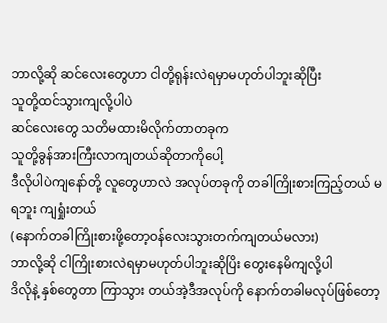ဘာလို့ဆို ဆင်လေးတွေဟာ ငါတို့ရုန်းလဲရမှာမဟုတ်ပါဘူးဆိုပြီး
သူတို့ထင်သွားကျလို့ပါပဲ
ဆင်လေးတွေ သတိမထားမိလိုက်တာတခုက
သူတို့ခွန်အားကြီးလာကျတယ်ဆိုတာကိုပေါ့
ဒီလိုပါပဲကျနော်တို့ လူတွေဟာလဲ အလုပ်တခုကို တခါကြိုးစားကြည့်တယ် မရဘူး ကျရှုံးတယ်
(နောက်တခါကြိုးစားဖို့တော့ဝန်လေးသွားတက်ကျတယ်မလား)
ဘာလို့ဆို ငါကြိုးစားလဲရမှာမဟုတ်ပါဘူးဆိုပြိး တွေးနေမိကျလို့ပါ
ဒိလိုနဲ့ နှစ်တွေတာ ကြာသွား တယ်အဲ့ဒီအလုပ်ကို နောက်တခါမလုပ်ဖြစ်တော့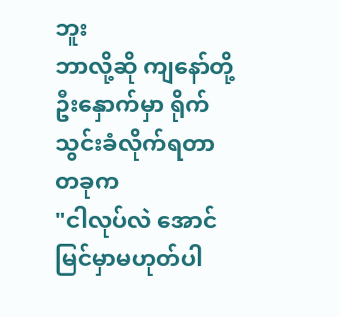ဘူး
ဘာလို့ဆို ကျနော်တို့ ဦးနှောက်မှာ ရိုက်သွင်းခံလိုက်ရတာတခုက
"ငါလုပ်လဲ အောင်မြင်မှာမဟုတ်ပါ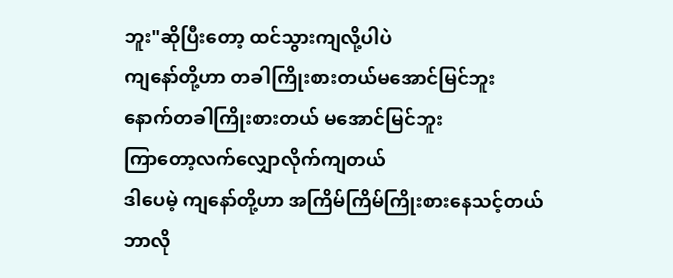ဘူး"ဆိုပြီးတော့ ထင်သွားကျလို့ပါပဲ
ကျနော်တို့ဟာ တခါကြိုးစားတယ်မအောင်မြင်ဘူး
နောက်တခါကြိုးစားတယ် မအောင်မြင်ဘူး
ကြာတော့လက်လျှောလိုက်ကျတယ်
ဒါပေမဲ့ ကျနော်တို့ဟာ အကြိမ်ကြိမ်ကြိုးစားနေသင့်တယ်
ဘာလို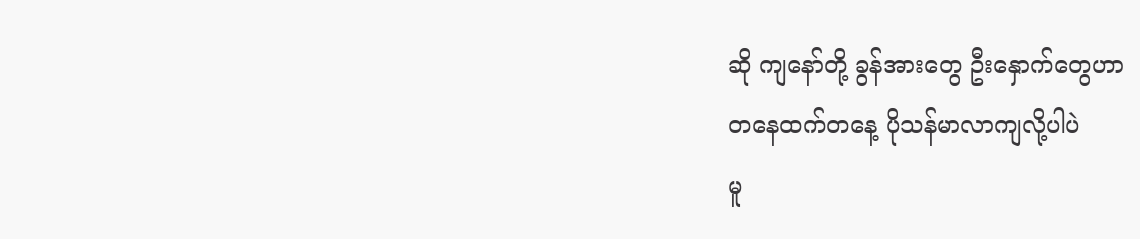ဆို ကျနော်တို့ ခွန်အားတွေ ဦးနှောက်တွေဟာ
တနေထက်တနေ့ ပိုသန်မာလာကျလို့ပါပဲ
မူ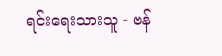ရင်းရေးသားသူ - ဗန်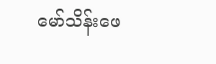မော်သိန်းဖေ